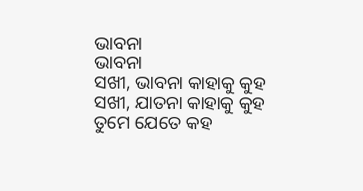ଭାବନା
ଭାବନା
ସଖୀ, ଭାବନା କାହାକୁ କୁହ
ସଖୀ, ଯାତନା କାହାକୁ କୁହ
ତୁମେ ଯେତେ କହ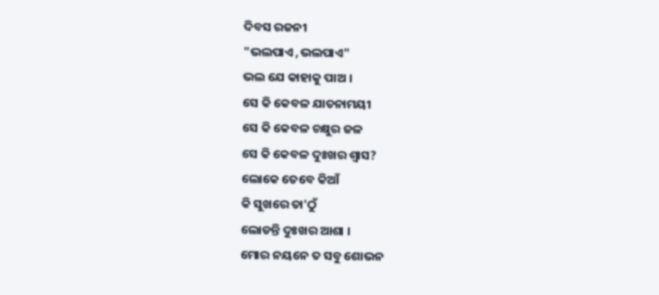ଦିବସ ରଜନୀ
"ଭଲପାଏ ,ଭଲପାଏ"
ଭଲ ଯେ କାହାକୁ ପାଅ ।
ସେ କି କେବଳ ଯାତନାମୟୀ
ସେ କି କେବଳ ଚକ୍ଷୁର ଜଳ
ସେ କି କେବଳ ଦୁଃଖର ଶ୍ବାସ?
ଲୋକେ ତେବେ କିଆଁ
କି ସୁଖରେ ତା'ଠୁଁ
ଲୋଡନ୍ତି ଦୁଃଖର ଆଶା ।
ମୋର ନୟନେ ତ ସବୁ ଶୋଭନ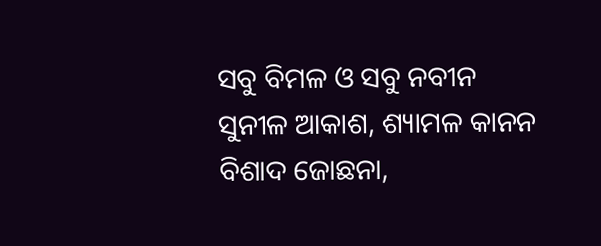ସବୁ ବିମଳ ଓ ସବୁ ନବୀନ
ସୁନୀଳ ଆକାଶ, ଶ୍ୟାମଳ କାନନ
ବିଶାଦ ଜୋଛନା,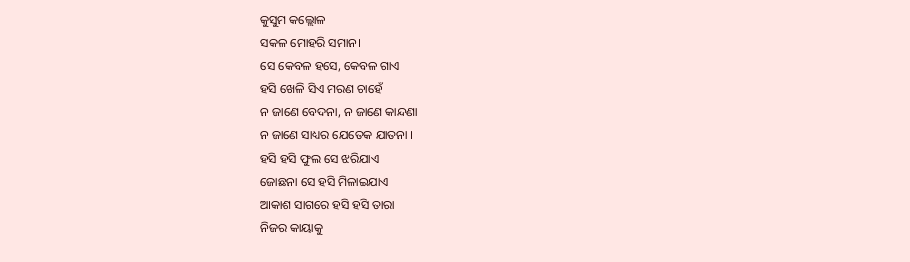କୁସୁମ କଲ୍ଲୋଳ
ସକଳ ମୋହରି ସମାନ।
ସେ କେବଳ ହସେ, କେବଳ ଗାଏ
ହସି ଖେଳି ସିଏ ମରଣ ଚାହେଁ
ନ ଜାଣେ ବେଦନା, ନ ଜାଣେ କାନ୍ଦଣା
ନ ଜାଣେ ସାଧ୍ୟର ଯେତେକ ଯାତନା ।
ହସି ହସି ଫୁଲ ସେ ଝରିଯାଏ
ଜୋଛନା ସେ ହସି ମିଳାଇଯାଏ
ଆକାଶ ସାଗରେ ହସି ହସି ତାରା
ନିଜର କାୟାକୁ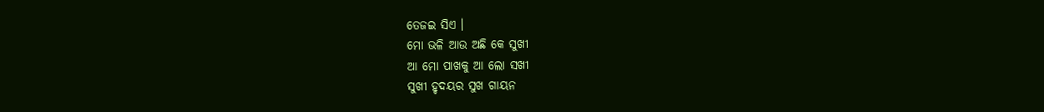ତେଜଇ ସିଏ ।
ମୋ ଭଳି ଆଉ ଅଛି କେ ସୁଖୀ
ଆ ମୋ ପାଖକୁ ଆ ଲୋ ସଖୀ
ସୁଖୀ ହୃଦୟର ସୁଖ ଗାୟନ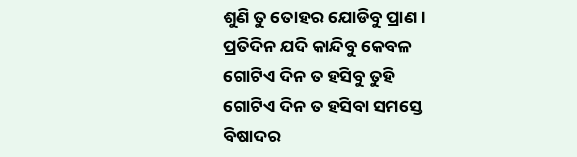ଶୁଣି ତୁ ତୋହର ଯୋଡିବୁ ପ୍ରାଣ ।
ପ୍ରତିଦିନ ଯଦି କାନ୍ଦିବୁ କେବଳ
ଗୋଟିଏ ଦିନ ତ ହସିବୁ ତୁହି
ଗୋଟିଏ ଦିନ ତ ହସିବା ସମସ୍ତେ
ବିଷାଦର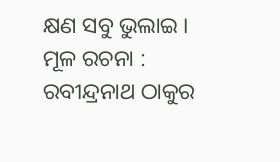କ୍ଷଣ ସବୁ ଭୁଲାଇ ।
ମୂଳ ରଚନା : ରବୀନ୍ଦ୍ରନାଥ ଠାକୁର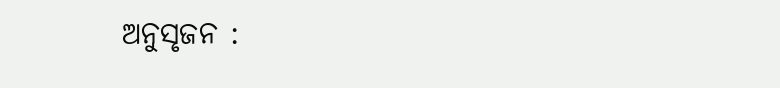ଅନୁସୃଜନ :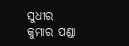ସୁଧୀର କୁମାର ପଣ୍ଡା